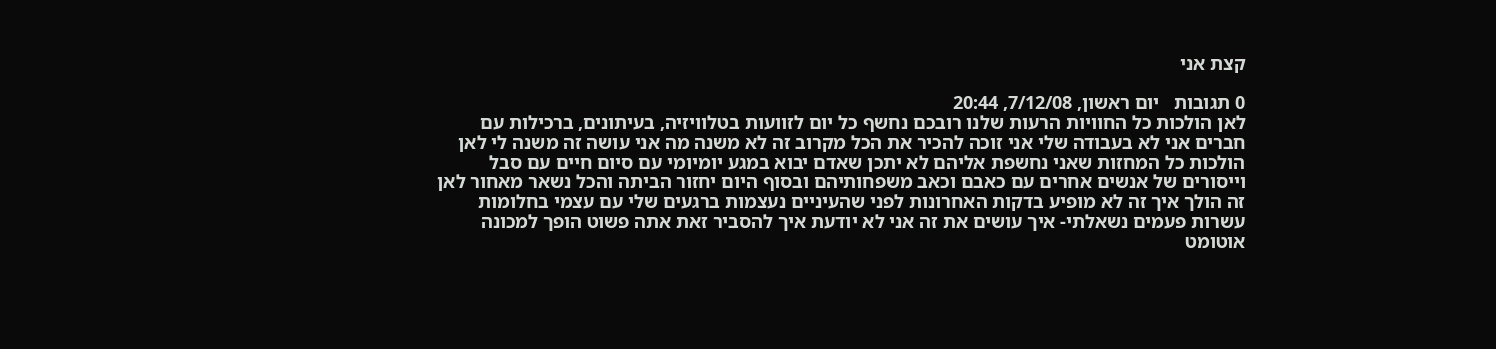קצת אני

0 תגובות   יום ראשון, 7/12/08, 20:44
לאן הולכות כל החוויות הרעות שלנו רובכם נחשף כל יום לזוועות בטלוויזיה, בעיתונים, ברכילות עם חברים אני לא בעבודה שלי אני זוכה להכיר את הכל מקרוב זה לא משנה מה אני עושה זה משנה לי לאן הולכות כל המחזות שאני נחשפת אליהם לא יתכן שאדם יבוא במגע יומיומי עם סיום חיים עם סבל וייסורים של אנשים אחרים עם כאבם וכאב משפחותיהם ובסוף היום יחזור הביתה והכל נשאר מאחור לאן זה הולך איך זה לא מופיע בדקות האחרונות לפני שהעיניים נעצמות ברגעים שלי עם עצמי בחלומות עשרות פעמים נשאלתי- איך עושים את זה אני לא יודעת איך להסביר זאת אתה פשוט הופך למכונה אוטומט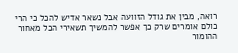רואה, מבין את גודל הזוועה אבל נשאר אדיש להכל כי הרי כולם אומרים שרק כך אפשר להמשיך תשאירי הכל מאחור ההומור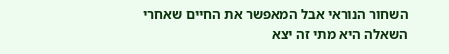השחור הנוראי אבל המאפשר את החיים שאחרי השאלה היא מתי זה יצא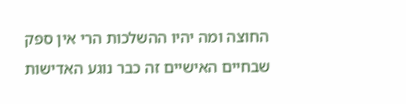החוצה ומה יהיו ההשלכות הרי אין ספק שבחיים האישיים זה כבר נוגע האדישות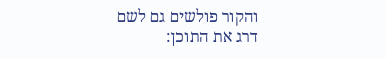והקור פולשים גם לשם
דרג את התוכן: